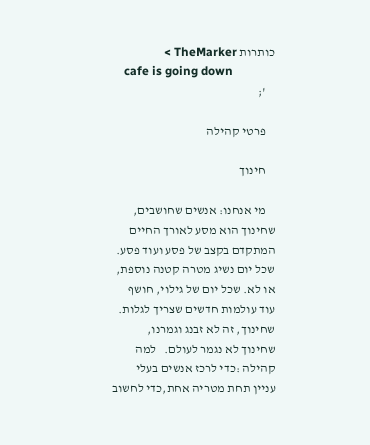כותרות TheMarker >
    cafe is going down
    ';

    פרטי קהילה

    חינוך

    מי אנחנו: אנשים שחושבים, שחינוך הוא מסע לאורך החיים המתקדם בקצב של פסע ועוד פסע. שכל יום נשיג מטרה קטנה נוספת, או לא. שכל יום של גילוי, חושף עוד עולמות חדשים שצריך לגלות. שחינוך, זה לא זבנג וגמרנו, שחינוך לא נגמר לעולם.   למה קהילה :כדי לרכז אנשים בעלי עניין תחת מטריה אחת,כדי לחשוב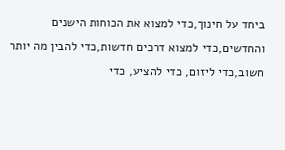ביחד על חינוך,כדי למצוא את הכוחות הישנים והחדשים,כדי למצוא דרכים חדשות,כדי להבין מה יותר חשוב,כדי ליזום, כדי להציע, כדי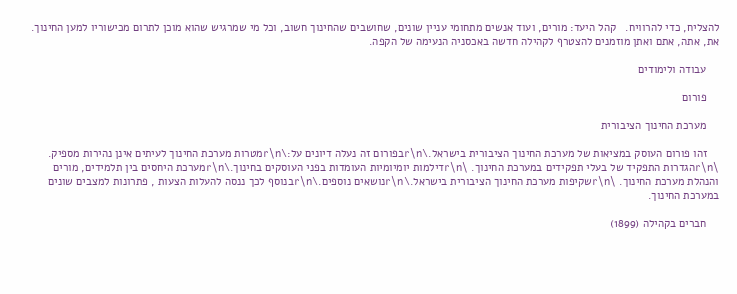להצליח, כדי להרוויח.   קהל היעד: מורים, ועוד אנשים מתחומי עניין שונים, שחושבים שהחינוך חשוב, וכל מי שמרגיש שהוא מוכן לתרום מכישוריו למען החינוך. את, אתה, אתם ואתן מוזמנים להצטרף לקהילה חדשה באכסניה הנעימה של הקפה.

    עבודה ולימודים

    פורום

    מערכת החינוך הציבורית

    זהו פורום העוסק במציאות של מערכת החינוך הציבורית בישראל.\r\nבפורום זה נעלה דיונים על:\r\nמטרות מערכת החינוך לעיתים אינן נהירות מספיק. \r\nהגדרות התפקיד של בעלי תפקידים במערכת החינוך. \r\nדילמות יומיומיות העומדות בפני העוסקים בחינוך.\r\nמערכת היחסים בין תלמידים, מורים והנהלת מערכת החינוך. \r\nשקיפות מערכת החינוך הציבורית בישראל.\r\nנושאים נוספים.\r\nבנוסף לכך ננסה להעלות הצעות , פתרונות למצבים שונים במערכת החינוך.

    חברים בקהילה (1899)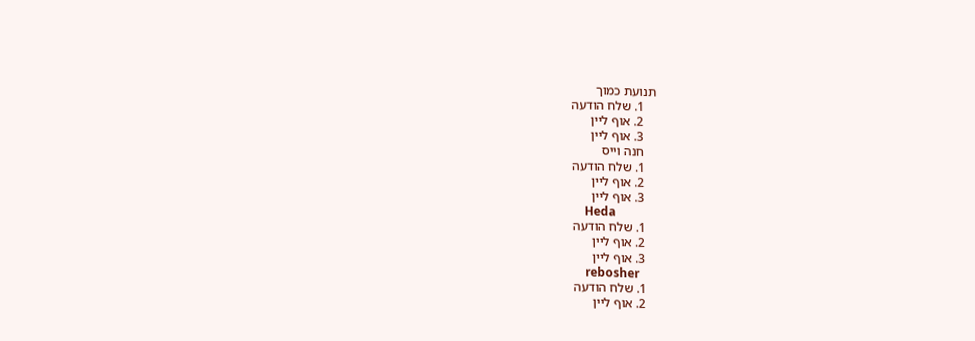תנועת כמוך
    1. שלח הודעה
    2. אוף ליין
    3. אוף ליין
    חנה וייס
    1. שלח הודעה
    2. אוף ליין
    3. אוף ליין
    Heda
    1. שלח הודעה
    2. אוף ליין
    3. אוף ליין
    rebosher
    1. שלח הודעה
    2. אוף ליין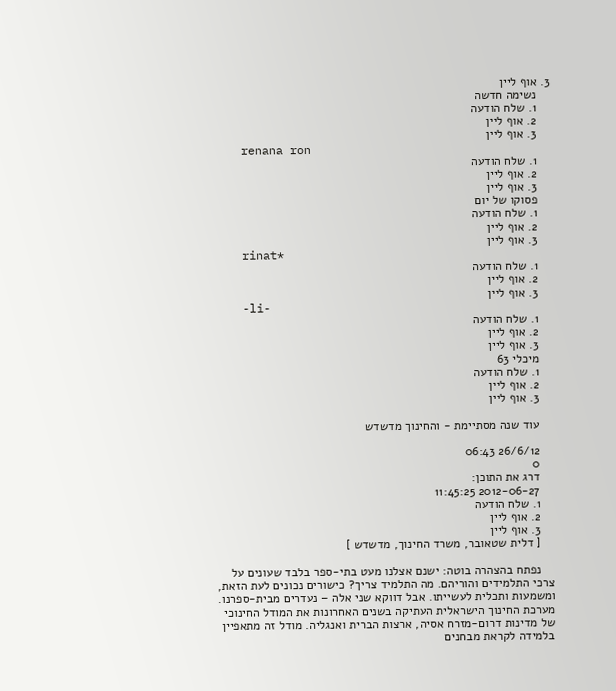3. אוף ליין
    נשימה חדשה
    1. שלח הודעה
    2. אוף ליין
    3. אוף ליין
    renana ron
    1. שלח הודעה
    2. אוף ליין
    3. אוף ליין
    פסוקו של יום
    1. שלח הודעה
    2. אוף ליין
    3. אוף ליין
    rinat*
    1. שלח הודעה
    2. אוף ליין
    3. אוף ליין
    -li-
    1. שלח הודעה
    2. אוף ליין
    3. אוף ליין
    מיכלי 63
    1. שלח הודעה
    2. אוף ליין
    3. אוף ליין

    עוד שנה מסתיימת - והחינוך מדשדש

    26/6/12 06:43
    0
    דרג את התוכן:
    2012-06-27 11:45:25
    1. שלח הודעה
    2. אוף ליין
    3. אוף ליין
    [ דלית שטאובר, משרד החינוך, מדשדש ]

    נפתח בהצהרה בוטה: ישנם אצלנו מעט בתי-ספר בלבד שעונים על צרכי התלמידים והוריהם. מה התלמיד צריך? כישורים נכונים לעת הזאת, ומשמעות ותכלית לעשייתו. אבל דווקא שני אלה – נעדרים מבית-ספרנו. מערכת החינוך הישראלית העתיקה בשנים האחרונות את המודל החינוכי של מדינות דרום-מזרח אסיה, ארצות הברית ואנגליה. מודל זה מתאפיין בלמידה לקראת מבחנים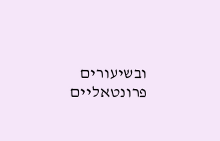ובשיעורים פרונטאליים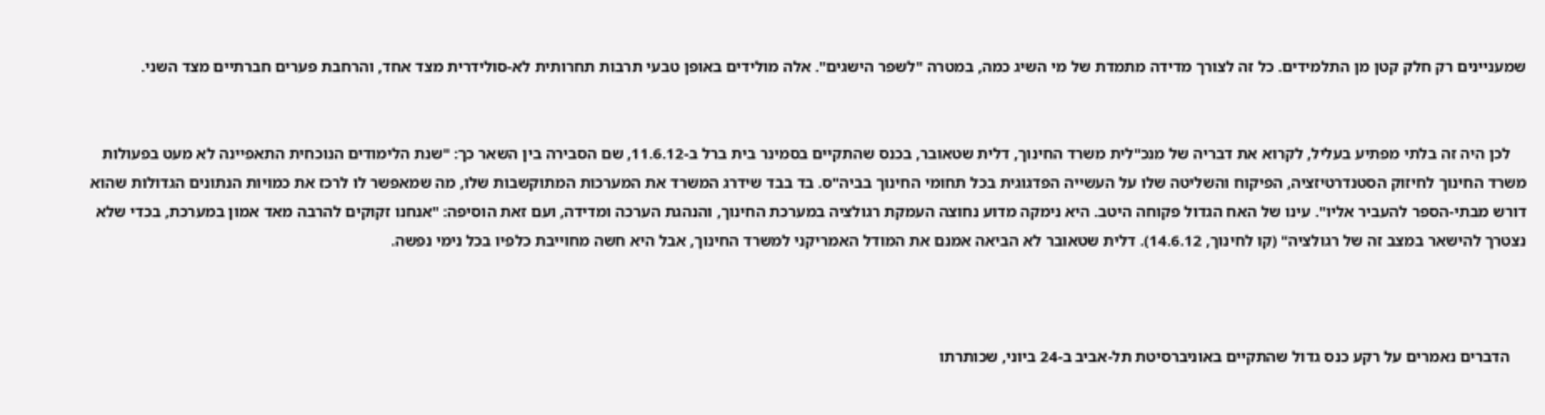שמעניינים רק חלק קטן מן התלמידים. כל זה לצורך מדידה מתמדת של מי השיג כמה, במטרה "לשפר הישגים". אלה מולידים באופן טבעי תרבות תחרותית לא-סולידרית מצד אחד, והרחבת פערים חברתיים מצד השני.


    לכן היה זה בלתי מפתיע בעליל, לקרוא את דבריה של מנכ"לית משרד החינוך, דלית שטאובר, בכנס שהתקיים בסמינר בית ברל ב-11.6.12, שם הסבירה בין השאר כך: "שנת הלימודים הנוכחית התאפיינה לא מעט בפעולות משרד החינוך לחיזוק הסטנדרטיזציה, הפיקוח והשליטה שלו על העשייה הפדגוגית בכל תחומי החינוך בביה"ס. בד בבד שידרג המשרד את המערכות המתוקשבות שלו, מה שמאפשר לו לרכז את כמויות הנתונים הגדולות שהוא דורש מבתי-הספר להעביר אליו". עינו של האח הגדול פקוחה היטב. היא נימקה מדוע נחוצה העמקת רגולציה במערכת החינוך, והנהגת הערכה ומדידה, ועם זאת הוסיפה: "אנחנו זקוקים להרבה מאד אמון במערכת, בכדי שלא נצטרך להישאר במצב זה של רגולציה" (קו לחינוך, 14.6.12). דלית שטאובר לא הביאה אמנם את המודל האמריקני למשרד החינוך, אבל היא חשה מחוייבת כלפיו בכל נימי נפשה.



    הדברים נאמרים על רקע כנס גדול שהתקיים באוניברסיטת תל-אביב ב-24 ביוני, שכותרתו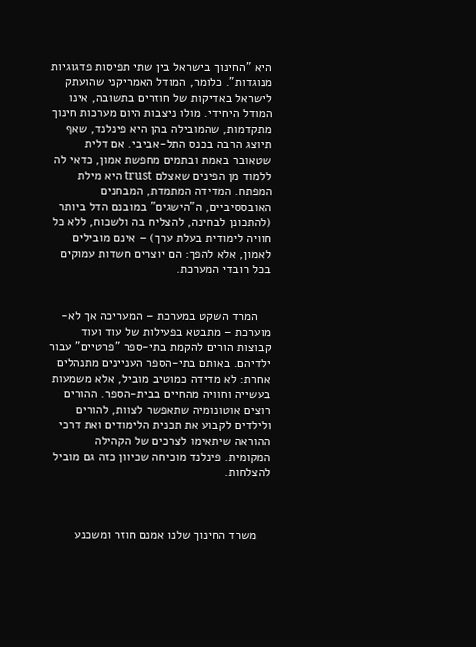היא "החינוך בישראל בין שתי תפיסות פדגוגיות מנוגדות". כלומר, המודל האמריקני שהועתק לישראל באדיקות של חוזרים בתשובה, אינו המודל היחידי. מולו ניצבות היום מערכות חינוך מתקדמות, שהמובילה בהן היא פינלנד, שאף תיוצג הרבה בכנס התל-אביבי. אם דלית שטאובר באמת ובתמים מחפשת אמון, כדאי לה ללמוד מן הפינים שאצלם trust היא מילת המפתח. המדידה המתמדת, המבחנים האובססיביים, ה"הישגים" במובנם הדל ביותר (להתכונן לבחינה, להצליח בה ולשכוח, ללא כל חוויה לימודית בעלת ערך) – אינם מובילים לאמון, אלא להפך: הם יוצרים חשדות עמוקים בכל רובדי המערכת.


    המרד השקט במערכת – המעריכה אך לא-מוערכת – מתבטא בפעילות של עוד ועוד קבוצות הורים להקמת בתי-ספר "פרטיים" עבור ילדיהם. באותם בתי-הספר העניינים מתנהלים אחרת: לא מדידה כמוטיב מוביל, אלא משמעות בעשייה וחוויה מהחיים בבית-הספר. ההורים רוצים אוטונומיה שתאפשר לצוות, להורים ולילדים לקבוע את תכנית הלימודים ואת דרכי ההוראה שיתאימו לצרכים של הקהילה המקומית. פינלנד מוכיחה שכיוון כזה גם מוביל להצלחות.



    משרד החינוך שלנו אמנם חוזר ומשכנע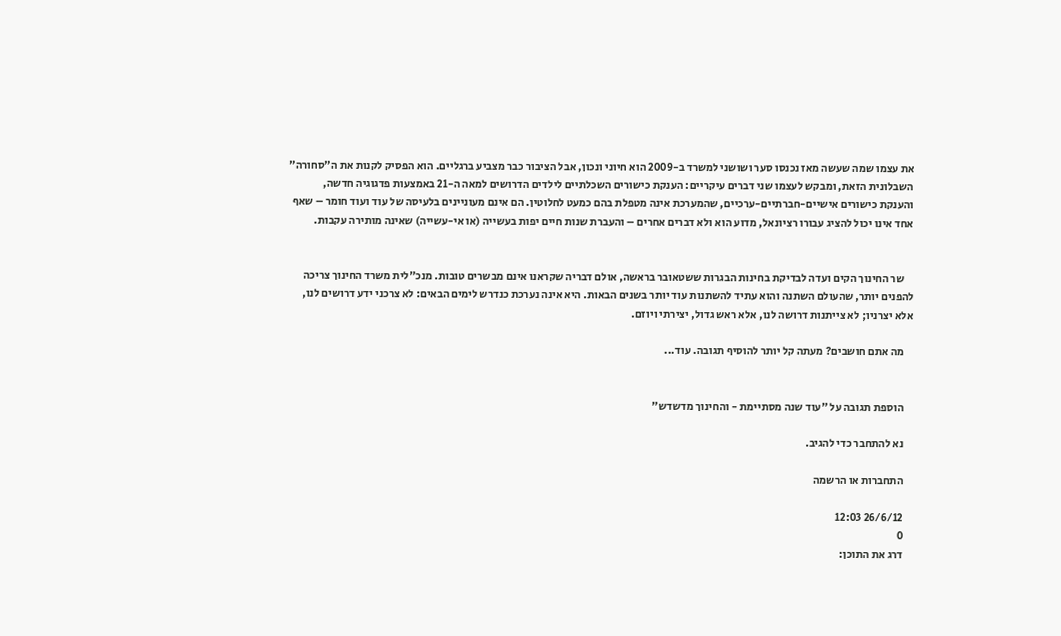את עצמו שמה שעשה מאז נכנסו סער ושושני למשרד ב-2009 הוא חיוני ונכון, אבל הציבור כבר מצביע ברגליים. הוא הפסיק לקנות את ה"סחורה" השבלונית הזאת, ומבקש לעצמו שני דברים עיקריים: הענקת כישורים השכלתיים לילדים הדרושים למאה ה-21 באמצעות פדגוגיה חדשה, והענקת כישורים אישיים-חברתיים-ערכיים, שהמערכת אינה מטפלת בהם כמעט לחלוטין. הם אינם מעוניינים בלעיסה של עוד ועוד חומר – שאף אחד אינו יכול להציג עבורו רציונאל, מדוע הוא ולא דברים אחרים – והעברת שנות חיים יפות בעשייה (או אי-עשייה) שאינה מותירה עקבות.


    שר החינוך הקים ועדה לבדיקת בחינות הבגרות ששטאובר בראשה, אולם דבריה שקראנו אינם מבשרים טובות. מנכ"לית משרד החינוך צריכה להפנים יותר, שהעולם השתנה והוא עתיד להשתנות עוד יותר בשנים הבאות. היא אינה נערכת כנדרש לימים הבאים: לא צרכני ידע דרושים לנו, אלא יצרניו; לא צייתנות דרושה לנו, אלא ראש גדול, יצירתי ויוזם.

    מה אתם חושבים? מעתה קל יותר להוסיף תגובה. עוד...


    הוספת תגובה על "עוד שנה מסתיימת - והחינוך מדשדש"

    נא להתחבר כדי להגיב.

    התחברות או הרשמה

    26/6/12 12:03
    0
    דרג את התוכן: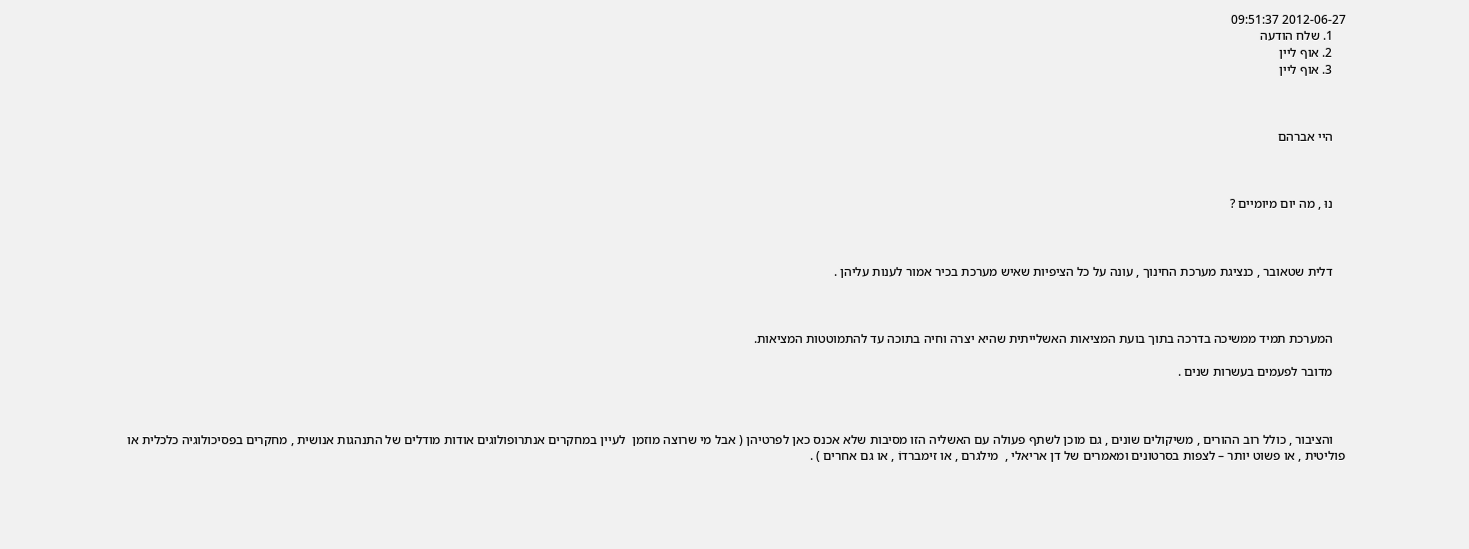2012-06-27 09:51:37
    1. שלח הודעה
    2. אוף ליין
    3. אוף ליין



    היי אברהם



    נוּ , מה יום מיומיים ?



    דלית שטאובר , כנציגת מערכת החינוך , עונה על כל הציפיות שאיש מערכת בכיר אמור לענות עליהן .



    המערכת תמיד ממשיכה בדרכה בתוך בועת המציאות האשלייתית שהיא יצרה וחיה בתוכה עד להתמוטטות המציאות.

    מדובר לפעמים בעשרות שנים .



    והציבור , כולל רוב ההורים , משיקולים שונים , גם מוכן לשתף פעולה עם האשליה הזו מסיבות שלא אכנס כאן לפרטיהן ( אבל מי שרוצה מוזמן  לעיין במחקרים אנתרופולוגים אודות מודלים של התנהגות אנושית , מחקרים בפסיכולוגיה כלכלית או פוליטית , או פשוט יותר – לצפות בסרטונים ומאמרים של דן אריאלי ,  מילגרם , או זימברדוֹ , או גם אחרים ) .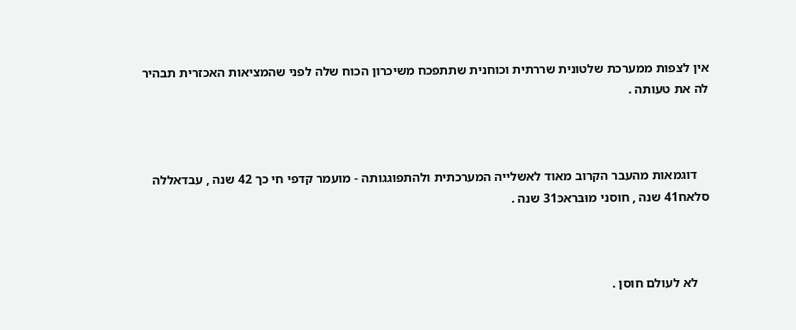אין לצפות ממערכת שלטונית שררתית וכוחנית שתתפכח משיכרון הכוח שלה לפני שהמציאות האכזרית תבהיר לה את טעותה .



    דוגמאות מהעבר הקרוב מאוד לאשלייה המערכתית ולהתפוגגותה - מועמר קדפי חי כך 42 שנה , עבדאללה סלאח41 שנה , חוסני מוּבּראכּ31 שנה .



    לא לעולם חוסן .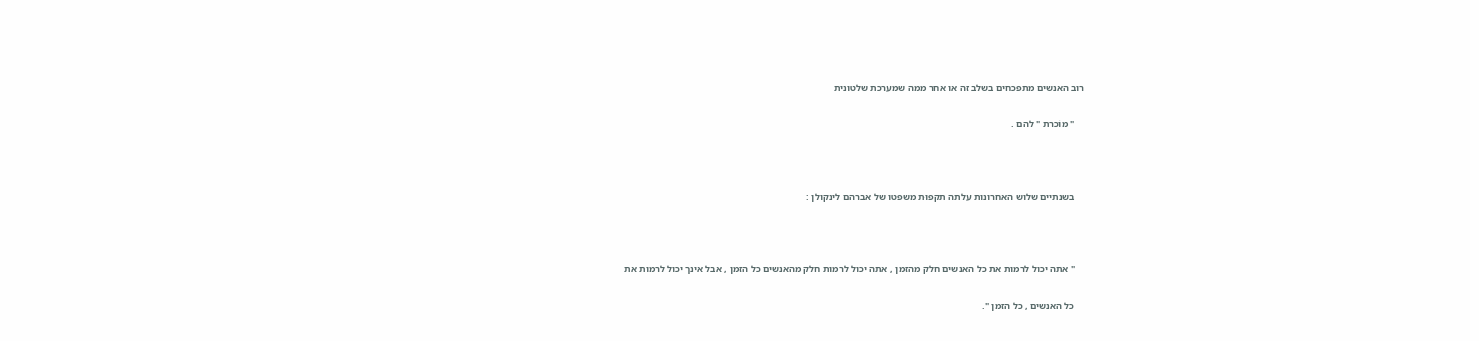רוב האנשים מתפכחים בשלב זה או אחר ממה שמערכת שלטונית

    " מוֹכרת " להם .



    בשנתיים שלוש האחרונות עלתה תקפוּת משפטו של אברהם לינקולן :



    " אתה יכול לרמות את כל האנשים חלק מהזמן , אתה יכול לרמות חלק מהאנשים כל הזמן , אבל אינך יכול לרמות את

    כל האנשים , כל הזמן ".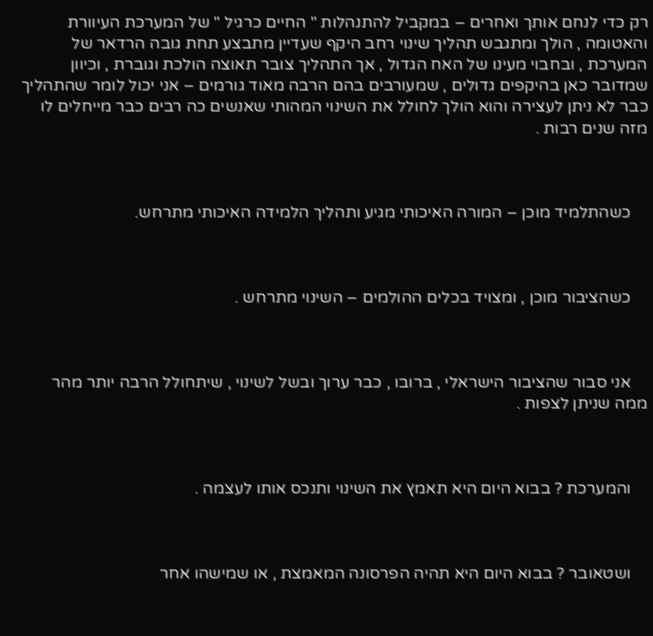רק כדי לנחם אותך ואחרים – במקביל להתנהלות " החיים כרגיל " של המערכת העיוורת והאטומה , הולך ומתגבש תהליך שינוי רחב היקף שעדיין מתבצע תחת גובה הרדאר של המערכת , ובחבוי מעינו של האח הגדול , אך התהליך צובר תאוצה הולכת וגוברת , וכיוון שמדובר כאן בהיקפים גדולים , שמעורבים בהם הרבה מאוד גורמים – אני יכול לומר שהתהליך כבר לא ניתן לעצירה והוא הולך לחולל את השינוי המהותי שאנשים כה רבים כבר מייחלים לו מזה שנים רבות .



    כשהתלמיד מוכן – המורה האיכותי מגיע ותהליך הלמידה האיכותי מתרחש.



    כשהציבור מוכן , ומצויד בכלים ההולמים – השינוי מתרחש .



    אני סבור שהציבור הישראלי , ברובו , כבר ערוך ובשל לשינוי , שיתחולל הרבה יותר מהר ממה שניתן לצפות .



    והמערכת ? בבוא היום היא תאמץ את השינוי ותנכס אותו לעצמה .



    ושטאובר ? בבוא היום היא תהיה הפרסונה המאמצת , או שמישהו אחר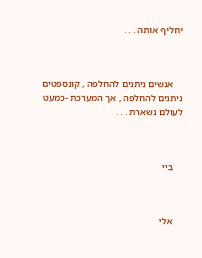יחליף אותה . . .



    אנשים ניתנים להחלפה , קונספטים ניתנים להחלפה , אך המערכת -כמעט לעולם נשארת . . .



    ביי



    אלי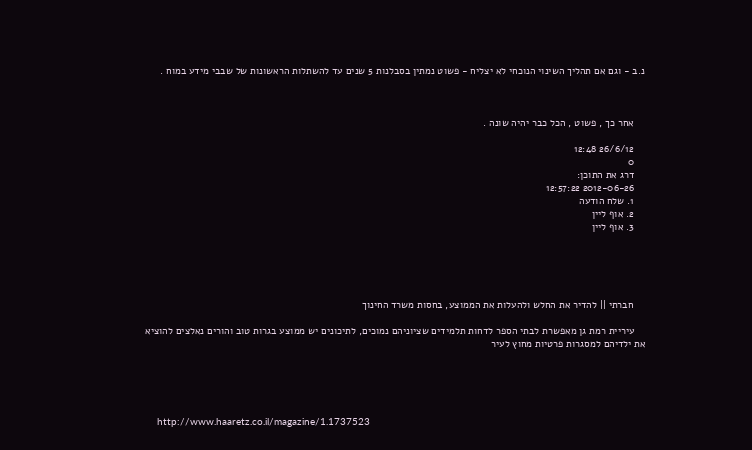נ.ב - וגם אם תהליך השינוי הנוכחי לא יצליח - פשוט נמתין בסבלנות 5 שנים עד להשתלות הראשונות של שבבי מידע במוח .



    אחר כך , פשוט , הכל כבר יהיה שונה .

    26/6/12 12:48
    0
    דרג את התוכן:
    2012-06-26 12:57:22
    1. שלח הודעה
    2. אוף ליין
    3. אוף ליין





    חברתי || להדיר את החלש ולהעלות את הממוצע, בחסות משרד החינוך

    עיריית רמת גן מאפשרת לבתי הספר לדחות תלמידים שציוניהם נמוכים, לתיכונים יש ממוצע בגרות טוב והורים נאלצים להוציא את ילדיהם למסגרות פרטיות מחוץ לעיר





    http://www.haaretz.co.il/magazine/1.1737523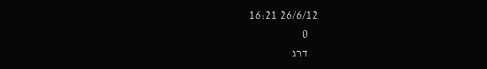26/6/12 16:21
    0
    דרג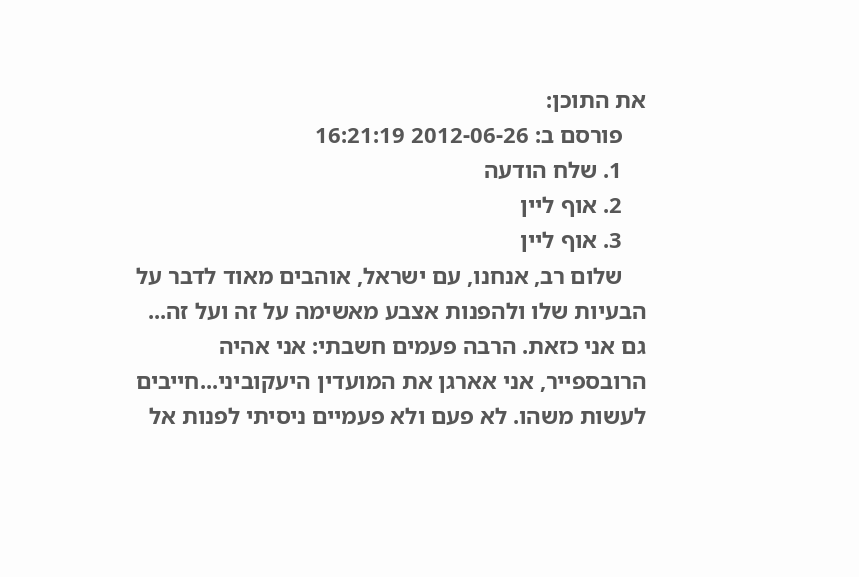את התוכן:
    פורסם ב: 2012-06-26 16:21:19
    1. שלח הודעה
    2. אוף ליין
    3. אוף ליין
    שלום רב, אנחנו, עם ישראל, אוהבים מאוד לדבר על הבעיות שלו ולהפנות אצבע מאשימה על זה ועל זה... גם אני כזאת. הרבה פעמים חשבתי: אני אהיה הרובספייר, אני אארגן את המועדין היעקוביני...חייבים לעשות משהו. לא פעם ולא פעמיים ניסיתי לפנות אל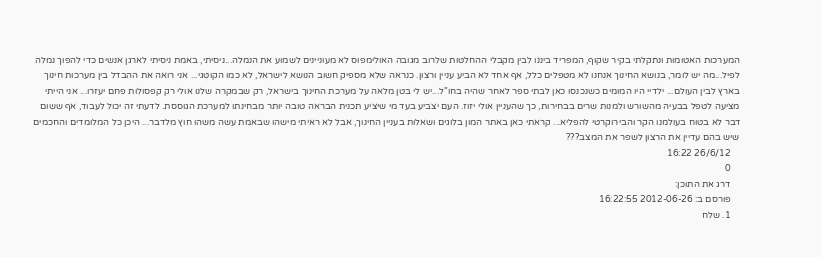המערכות האטומות ונתקלתי בקיר שקוף, המפריד ביננו לבין מקבלי ההחלטות שלרוב מגובה האולימפוס לא מעוניינים לשמוע את הנמלה...ניסיתי, באמת ניסיתי לארגן אנשים כדי להפוך נמלה לפיל...מה יש לומר, בנושא החינוך אנחנו לא מטפלים כלל, אף אחד לא הביע עניין ורצון. כנראה שלא מספיק חשוב הנושא לישראל, לא כמו הקוטגי... אני רואה את ההבדל בין מערכות חינוך בארץ לבין העולם... ילדיי היו המומים כשנכנסו כאן לבתי ספר לאחר שהיה בחו"ל...יש לי בטן מלאה על מערכת החינוך בישראל, רק שבמקרה שלנו אולי רק קפסולות פחם יעזרו... אני הייתי מציעה לטפל בבעיה מהשורש ולמנות שרים בבחירות, כך שהעניין אולי יזוז. העם יצביע בעד מי שיציע תכנית הבראה טובה יותר מבחינתו למערכת הגוססת. לדעתי זה יכול לעבוד, אף ששום דבר לא בטוח בעולמנו הקר והבירוקרטי להפליא... קראתי כאן באתר המון בלוגים ושאלות בעניין החינוך, אבל לא ראיתי מישהו שבאמת עשה משהו חוץ מלדבר... היכן כל המלומדים והחכמים שיש בהם עדיין את הרצון לשפר את המצב???
    26/6/12 16:22
    0
    דרג את התוכן:
    פורסם ב: 2012-06-26 16:22:55
    1. שלח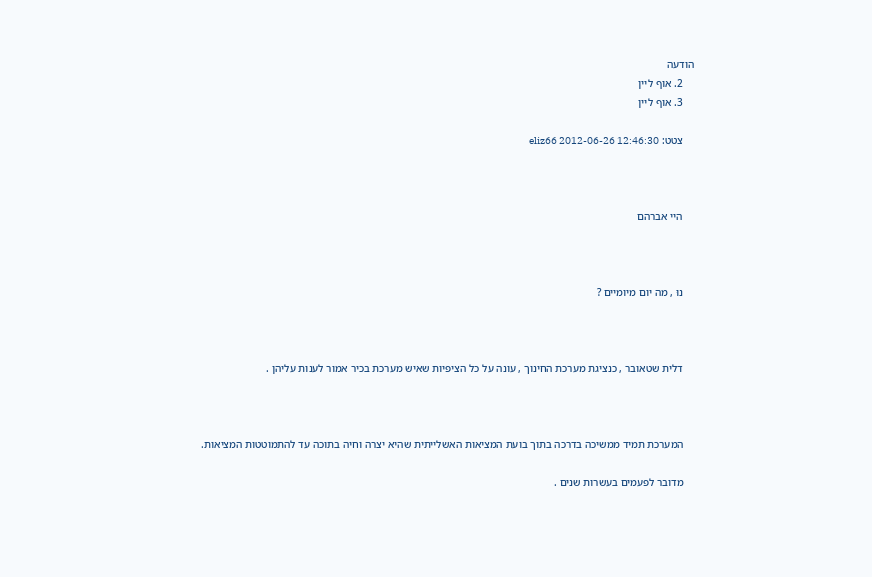הודעה
    2. אוף ליין
    3. אוף ליין

    צטט: eliz66 2012-06-26 12:46:30



    היי אברהם



    נוּ , מה יום מיומיים ?



    דלית שטאובר , כנציגת מערכת החינוך , עונה על כל הציפיות שאיש מערכת בכיר אמור לענות עליהן .



    המערכת תמיד ממשיכה בדרכה בתוך בועת המציאות האשלייתית שהיא יצרה וחיה בתוכה עד להתמוטטות המציאות.

    מדובר לפעמים בעשרות שנים .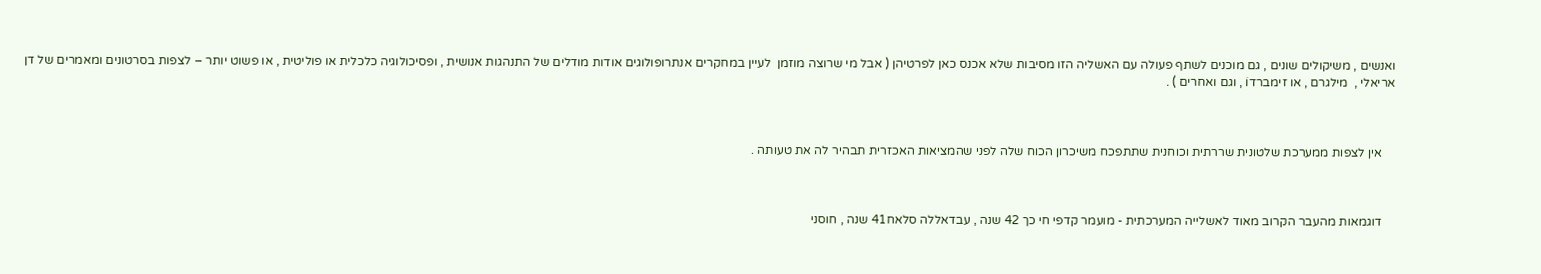ואנשים , משיקולים שונים , גם מוכנים לשתף פעולה עם האשליה הזו מסיבות שלא אכנס כאן לפרטיהן ( אבל מי שרוצה מוזמן  לעיין במחקרים אנתרופולוגים אודות מודלים של התנהגות אנושית , ופסיכולוגיה כלכלית או פוליטית , או פשוט יותר – לצפות בסרטונים ומאמרים של דן אריאלי ,  מילגרם , או זימברדוֹ , וגם ואחרים ) .



    אין לצפות ממערכת שלטונית שררתית וכוחנית שתתפכח משיכרון הכוח שלה לפני שהמציאות האכזרית תבהיר לה את טעותה .



    דוגמאות מהעבר הקרוב מאוד לאשלייה המערכתית - מועמר קדפי חי כך 42 שנה , עבדאללה סלאח41 שנה , חוסני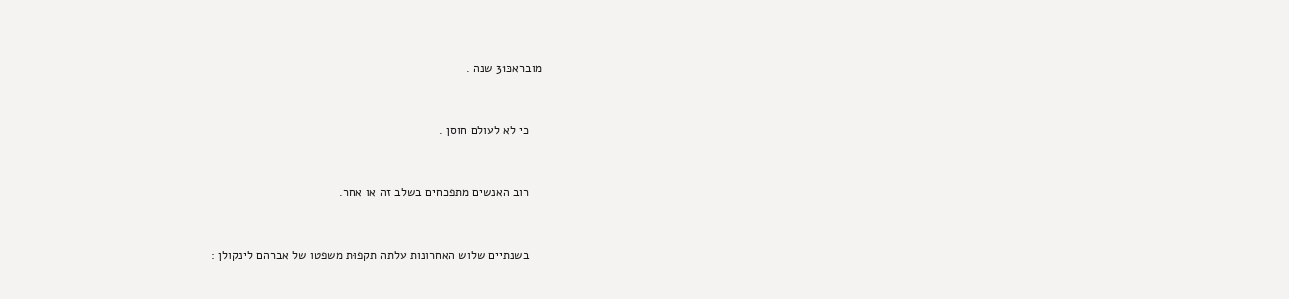מובראכּ31 שנה .



    כי לא לעולם חוסן .



    רוב האנשים מתפכחים בשלב זה או אחר.



    בשנתיים שלוש האחרונות עלתה תקפוּת משפטו של אברהם לינקולן :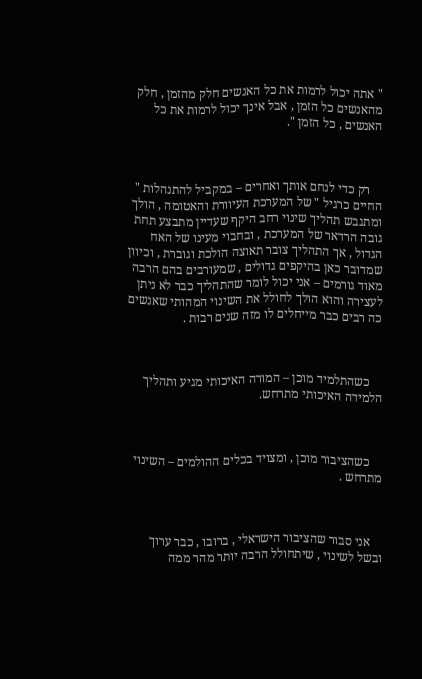" אתה יכול לרמות את כל האנשים חלק מהזמן , חלק מהאנשים כל הזמן , אבל אינך יכול לרמות את כל האנשים , כל הזמן ".



    רק כדי לנחם אותך ואחרים – במקביל להתנהלות " החיים כרגיל " של המערכת העיוורת והאטומה , הולך ומתגבש תהליך שינוי רחב היקף שעדיין מתבצע תחת גובה הרדאר של המערכת , ובחבוי מעינו של האח הגדול , אך התהליך צובר תאוצה הולכת וגוברת , וכיוון שמדובר כאן בהיקפים גדולים , שמעורבים בהם הרבה מאוד גורמים – אני יכול לומר שהתהליך כבר לא ניתן לעצירה והוא הולך לחולל את השינוי המהותי שאנשים כה רבים כבר מייחלים לו מזה שנים רבות .



    כשהתלמיד מוכן – המורה האיכותי מגיע ותהליך הלמידה האיכותי מתרחש.



    כשהציבור מוכן , ומצויד בכלים ההולמים – השינוי מתרחש .



    אני סבור שהציבור הישראלי , ברובו , כבר ערוך ובשל לשינוי , שיתחולל הרבה יותר מהר ממה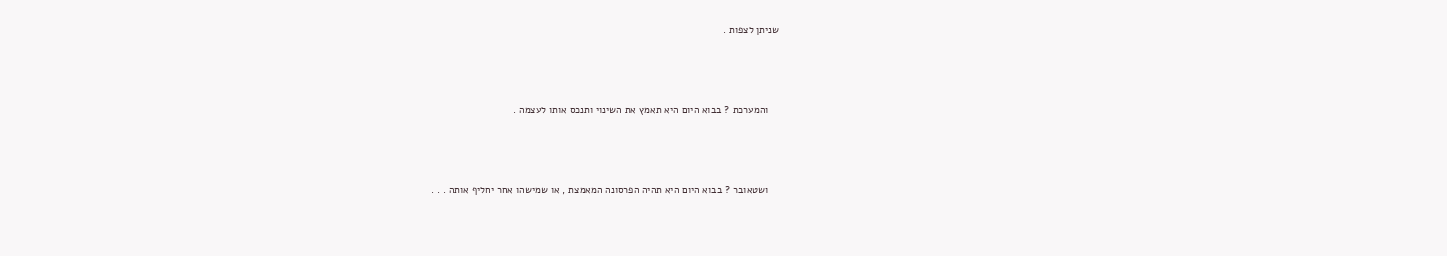שניתן לצפות .



    והמערכת ? בבוא היום היא תאמץ את השינוי ותנכס אותו לעצמה .



    ושטאובר ? בבוא היום היא תהיה הפרסונה המאמצת , או שמישהו אחר יחליף אותה . . .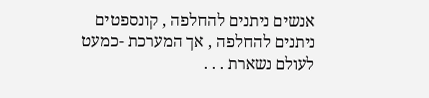אנשים ניתנים להחלפה , קונספטים ניתנים להחלפה , אך המערכת -כמעט לעולם נשארת . . .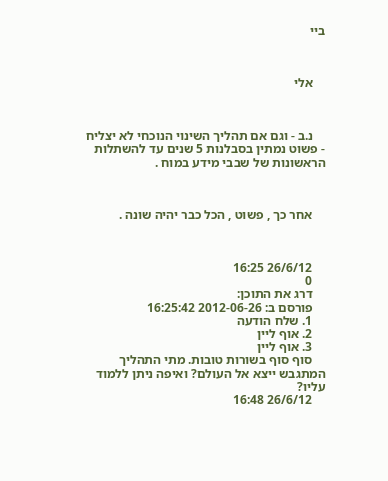ביי



    אלי



    נ.ב - וגם אם תהליך השינוי הנוכחי לא יצליח - פשוט נמתין בסבלנות 5 שנים עד להשתלות הראשונות של שבבי מידע במוח .



    אחר כך , פשוט , הכל כבר יהיה שונה .



    26/6/12 16:25
    0
    דרג את התוכן:
    פורסם ב: 2012-06-26 16:25:42
    1. שלח הודעה
    2. אוף ליין
    3. אוף ליין
    סוף סוף בשורות טובות. מתי התהליך המתגבש ייצא אל העולם? ואיפה ניתן ללמוד עליו?
    26/6/12 16:48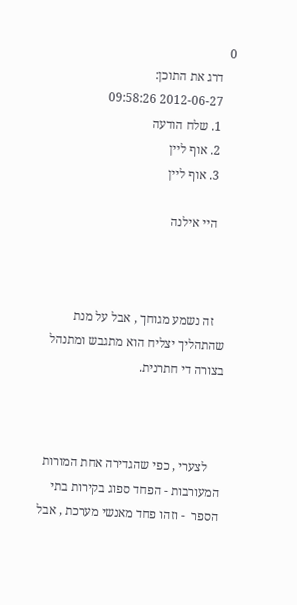0
    דרג את התוכן:
    2012-06-27 09:58:26
    1. שלח הודעה
    2. אוף ליין
    3. אוף ליין

    היי אילנה



    זה נשמע מגוחך , אבל על מנת שהתהליך יצליח הוא מתגבש ומתנהל בצורה די חתרנית.



    לצערי , כפי שהגדירה אחת המורות המעורבות - הפחד ספוג בקירות בתי הספר  - וזהו פחד מאנשי מערכת , אבל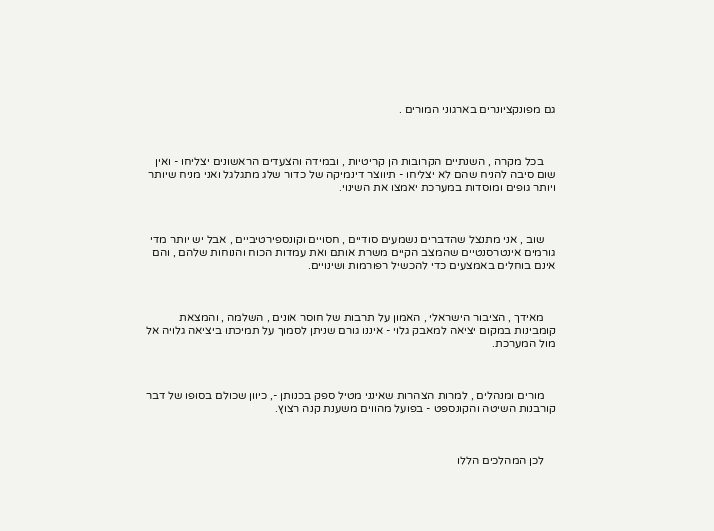גם מפונקציונרים בארגוני המורים .



    בכל מקרה , השנתיים הקרובות הן קריטיות , ובמידה והצעדים הראשונים יצליחו - ואין שום סיבה להניח שהם לא יצליחו - תיווצר דינמיקה של כדור שלג מתגלגל ואני מניח שיותר ויותר גופים ומוסדות במערכת יאמצו את השינוי.



    שוב , אני מתנצל שהדברים נשמעים סודיים , חסויים וקונספירטיביים , אבל יש יותר מדי גורמים אינטרסנטיים שהמצב הקיים משרת אותם ואת עמדות הכוח והנוחות שלהם , והם אינם בוחלים באמצעים כדי להכשיל רפורמות ושינויים.



    מאידך , הציבור הישראלי , האמון על תרבות של חוסר אונים , השלמה , והמצאת קומבינות במקום יציאה למאבק גלוי - איננו גורם שניתן לסמוך על תמיכתו ביציאה גלויה אל מול המערכת.



    מורים ומנהלים , למרות הצהרות שאינני מטיל ספק בכנותן -, כיוון שכולם בסופו של דבר קורבנות השיטה והקונספט - בפועל מהווים משענת קנה רצוץ.



    לכן המהלכים הללו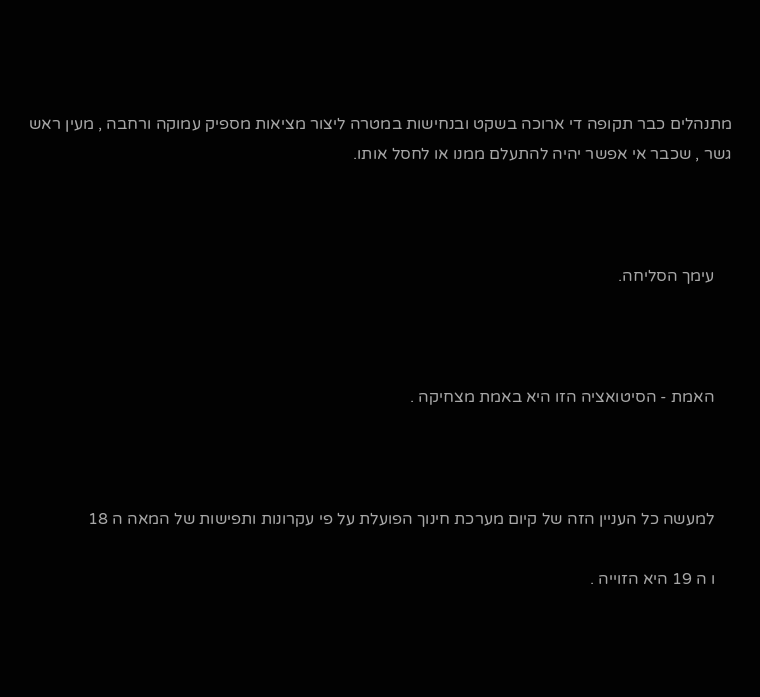מתנהלים כבר תקופה די ארוכה בשקט ובנחישות במטרה ליצור מציאות מספיק עמוקה ורחבה , מעין ראש גשר , שכבר אי אפשר יהיה להתעלם ממנו או לחסל אותו.



    עימך הסליחה.



    האמת - הסיטואציה הזו היא באמת מצחיקה .



    למעשה כל העניין הזה של קיום מערכת חינוך הפועלת על פי עקרונות ותפישות של המאה ה 18

    ו ה 19 היא הזוייה .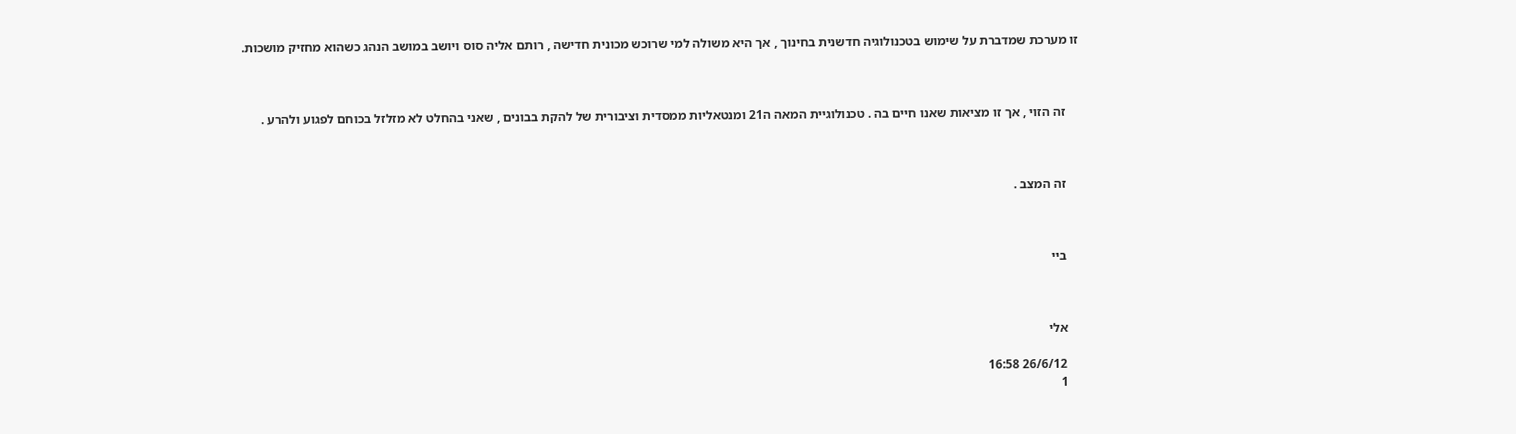זו מערכת שמדברת על שימוש בטכנולוגיה חדשנית בחינוך , אך היא משולה למי שרוכש מכונית חדישה , רותם אליה סוס ויושב במושב הנהג כשהוא מחזיק מושכות.



    זה הזוי , אך זו מציאות שאנו חיים בה . טכנולוגיית המאה ה21 ומנטאליות ממסדית וציבורית של להקת בבונים , שאני בהחלט לא מזלזל בכוחם לפגוע ולהרע .



    זה המצב .



    ביי



    אלי

    26/6/12 16:58
    1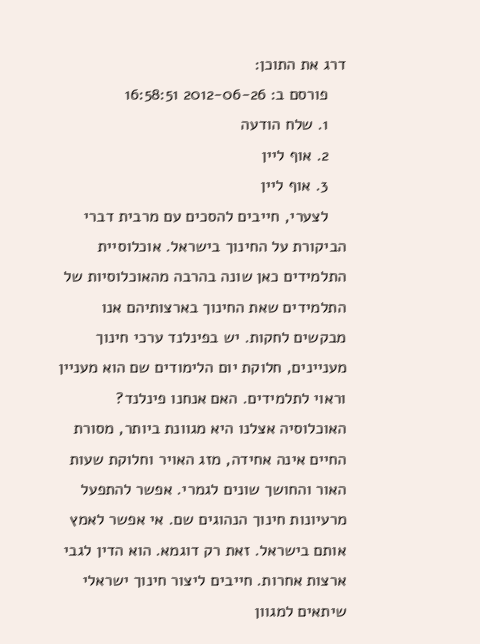דרג את התוכן:
    פורסם ב: 2012-06-26 16:58:51
    1. שלח הודעה
    2. אוף ליין
    3. אוף ליין
    לצערי, חייבים להסכים עם מרבית דברי הביקורת על החינוך בישראל. אוכלוסיית התלמידים כאן שונה בהרבה מהאוכלוסיות של התלמידים שאת החינוך בארצותיהם אנו מבקשים לחקות. יש בפינלנד ערכי חינוך מעניינים, חלוקת יום הלימודים שם הוא מעניין וראוי לתלמידים. האם אנחנו פינלנד? האוכלוסיה אצלנו היא מגוונת ביותר, מסורת החיים אינה אחידה, מזג האויר וחלוקת שעות האור והחושך שונים לגמרי. אפשר להתפעל מרעיונות חינוך הנהוגים שם. אי אפשר לאמץ אותם בישראל. זאת רק דוגמא. הוא הדין לגבי ארצות אחרות. חייבים ליצור חינוך ישראלי שיתאים למגוון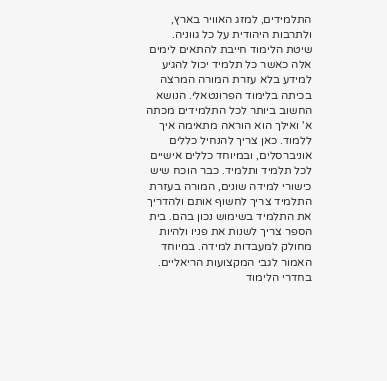התלמידים, למזג האוויר בארץ, ולתרבות היהודית על כל גווניה. שיטת הלימוד חייבת להתאים לימים אלה כאשר כל תלמיד יכול להגיע למידע בלא עזרת המורה המרצה בכיתה בלימוד הפרונטאלי. הנושא החשוב ביותר לכל התלמידים מכתה א' ואילך הוא הוראה מתאימה איך ללמוד. כאן צריך להנחיל כללים אוניברסלים, ובמיוחד כללים אישיים לכל תלמיד ותלמיד. כבר הוכח שיש כישורי למידה שונים, המורה בעזרת התלמיד צריך לחשוף אותם ולהדריך את התלמיד בשימוש נכון בהם. בית הספר צריך לשנות את פניו ולהיות מחולק למעבדות למידה. במיוחד האמור לגבי המקצועות הריאליים. בחדרי הלימוד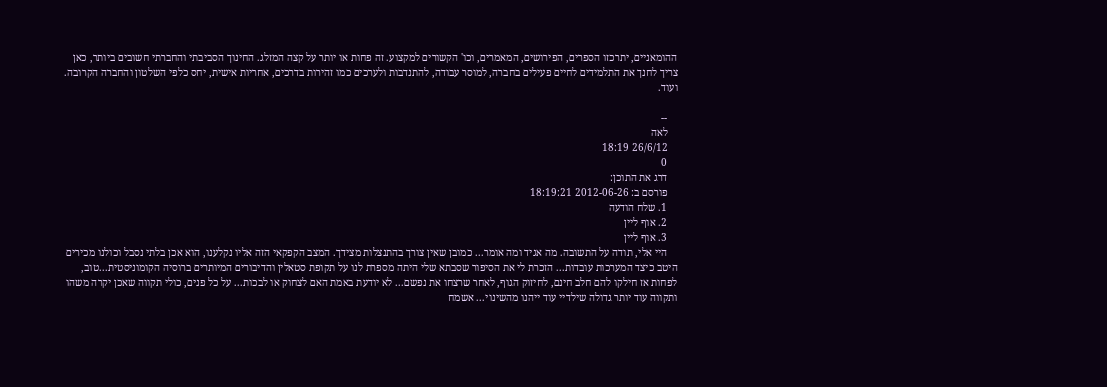ההומאניים, יתרכזו הספרים, הפירושים, המאמרים, וכו' הקשורים למקצוע. זה פחות או יותר על קצה המזלג. החינוך הסביבתי והחברתי חשובים ביותר, כאן צריך לחנך את התלמידים לחיים פעילים בחברה, למוסר עבודה, להתנדבות ולערכים כמו זהירות בדרכים, אחריות אישית, יחס כלפי השלטון והחברה הקרובה. ועוד.

    --
    לאה
    26/6/12 18:19
    0
    דרג את התוכן:
    פורסם ב: 2012-06-26 18:19:21
    1. שלח הודעה
    2. אוף ליין
    3. אוף ליין
    היי אלי, תודה על התשובה. מה אגיד ומה אומר... כמובן שאין צורך בהתנצלות מצידך. המצב הקפקאי הזה אליו נקלענו, הוא אכן בלתי נסבל וכולנו מכירים היטב כיצד המערכות עובדות... הזכרת לי את הסיפור שסבתא שלי היתה מספרת לנו על תקופת סטאלין והדיבורים המיותרים ברוסיה הקומוניסטית...טוב, לפחות אז חילקו להם חלב חינם, לחיזוק הגוף, לאחר שרצחו את נפשם... לא יודעת באמת האם לצחוק או לבכות... על כל פנים, כולי תקווה שאכן יקרה משהו ותקווה עוד יותר גדולה שילדיי עוד ייהנו מהשינוי... אשמח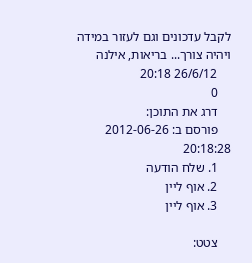לקבל עדכונים וגם לעזור במידה ויהיה צורך... בריאות, אילנה
    26/6/12 20:18
    0
    דרג את התוכן:
    פורסם ב: 2012-06-26 20:18:28
    1. שלח הודעה
    2. אוף ליין
    3. אוף ליין

    צטט: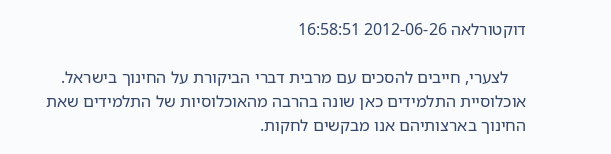דוקטורלאה 2012-06-26 16:58:51

    לצערי, חייבים להסכים עם מרבית דברי הביקורת על החינוך בישראל. אוכלוסיית התלמידים כאן שונה בהרבה מהאוכלוסיות של התלמידים שאת החינוך בארצותיהם אנו מבקשים לחקות.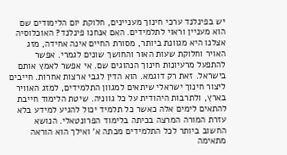יש בפינלנד ערכי חינוך מעניינים, חלוקת יום הלימודים שם הוא מעניין וראוי לתלמידים. האם אנחנו פינלנד? האוכלוסיה אצלנו היא מגוונת ביותר, מסורת החיים אינה אחידה, מזג האויר וחלוקת שעות האור והחושך שונים לגמרי. אפשר להתפעל מרעיונות חינוך הנהוגים שם. אי אפשר לאמץ אותם בישראל. זאת רק דוגמא. הוא הדין לגבי ארצות אחרות. חייבים ליצור חינוך ישראלי שיתאים למגוון התלמידים, למזג האוויר בארץ, ולתרבות היהודית על כל גווניה. שיטת הלימוד חייבת להתאים לימים אלה כאשר כל תלמיד יכול להגיע למידע בלא עזרת המורה המרצה בכיתה בלימוד הפרונטאלי. הנושא החשוב ביותר לכל התלמידים מכתה א' ואילך הוא הוראה מתאימה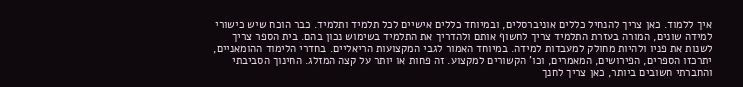איך ללמוד. כאן צריך להנחיל כללים אוניברסלים, ובמיוחד כללים אישיים לכל תלמיד ותלמיד. כבר הוכח שיש כישורי למידה שונים, המורה בעזרת התלמיד צריך לחשוף אותם ולהדריך את התלמיד בשימוש נכון בהם. בית הספר צריך לשנות את פניו ולהיות מחולק למעבדות למידה. במיוחד האמור לגבי המקצועות הריאליים. בחדרי הלימוד ההומאניים, יתרכזו הספרים, הפירושים, המאמרים, וכו' הקשורים למקצוע. זה פחות או יותר על קצה המזלג. החינוך הסביבתי והחברתי חשובים ביותר, כאן צריך לחנך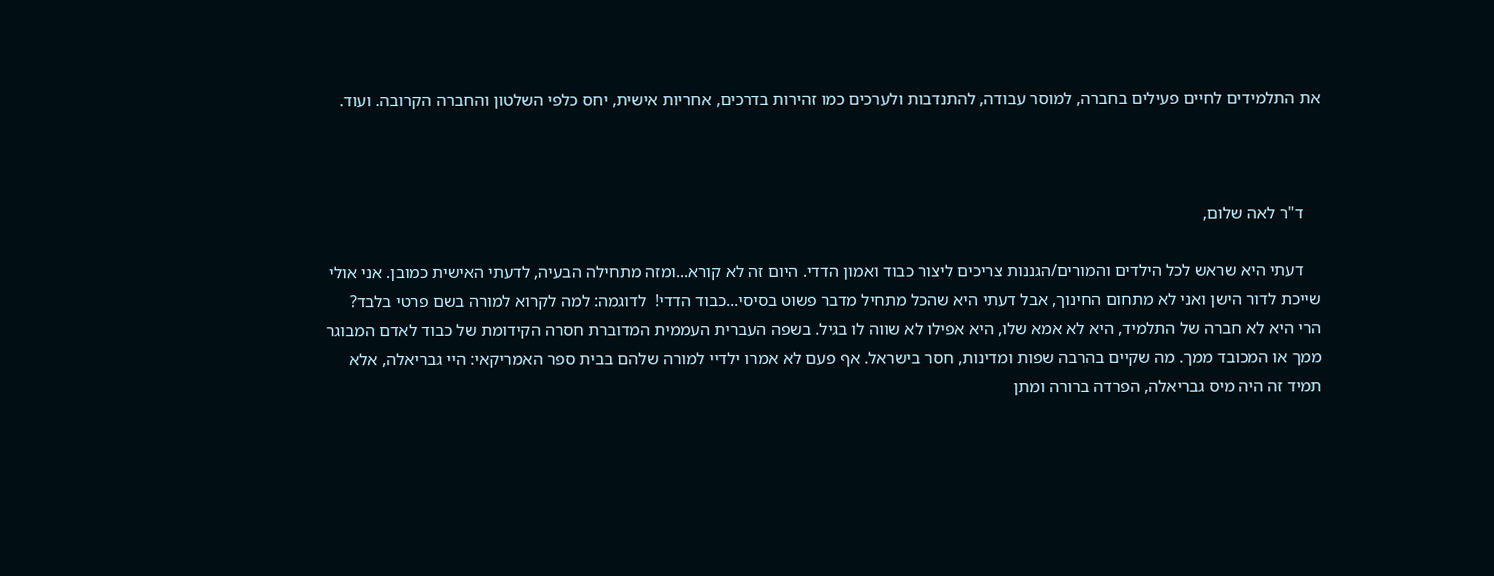את התלמידים לחיים פעילים בחברה, למוסר עבודה, להתנדבות ולערכים כמו זהירות בדרכים, אחריות אישית, יחס כלפי השלטון והחברה הקרובה. ועוד.



    ד"ר לאה שלום,

    דעתי היא שראש לכל הילדים והמורים/הגננות צריכים ליצור כבוד ואמון הדדי. היום זה לא קורא...ומזה מתחילה הבעיה, לדעתי האישית כמובן. אני אולי שייכת לדור הישן ואני לא מתחום החינוך, אבל דעתי היא שהכל מתחיל מדבר פשוט בסיסי...כבוד הדדי!  לדוגמה: למה לקרוא למורה בשם פרטי בלבד? הרי היא לא חברה של התלמיד, היא לא אמא שלו, היא אפילו לא שווה לו בגיל. בשפה העברית העממית המדוברת חסרה הקידומת של כבוד לאדם המבוגר ממך או המכובד ממך. מה שקיים בהרבה שפות ומדינות, חסר בישראל. אף פעם לא אמרו ילדיי למורה שלהם בבית ספר האמריקאי: היי גבריאלה, אלא תמיד זה היה מיס גבריאלה, הפרדה ברורה ומתן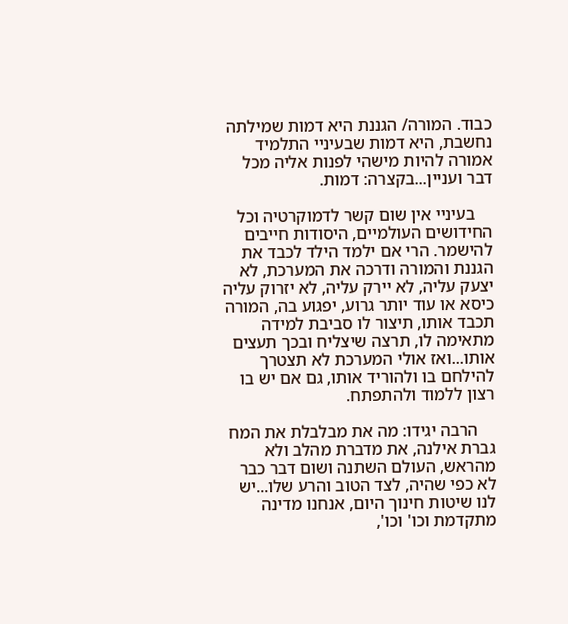כבוד. המורה/ הגננת היא דמות שמילתה נחשבת, היא דמות שבעיניי התלמיד אמורה להיות מישהי לפנות אליה מכל דבר ועניין...בקצרה: דמות.

    בעיניי אין שום קשר לדמוקרטיה וכל החידושים העולמיים, היסודות חייבים להישמר. הרי אם ילמד הילד לכבד את הגננת והמורה ודרכה את המערכת, לא יצעק עליה, לא יירק עליה, לא יזרוק עליה כיסא או עוד יותר גרוע, יפגוע בה, המורה תכבד אותו, תיצור לו סביבת למידה מתאימה לו, תרצה שיצליח ובכך תעצים אותו...ואז אולי המערכת לא תצטרך להילחם בו ולהוריד אותו, גם אם יש בו רצון ללמוד ולהתפתח.

    הרבה יגידו: מה את מבלבלת את המח גברת אילנה, את מדברת מהלב ולא מהראש, העולם השתנה ושום דבר כבר לא כפי שהיה, לצד הטוב והרע שלו...יש לנו שיטות חינוך היום, אנחנו מדינה מתקדמת וכו' וכו',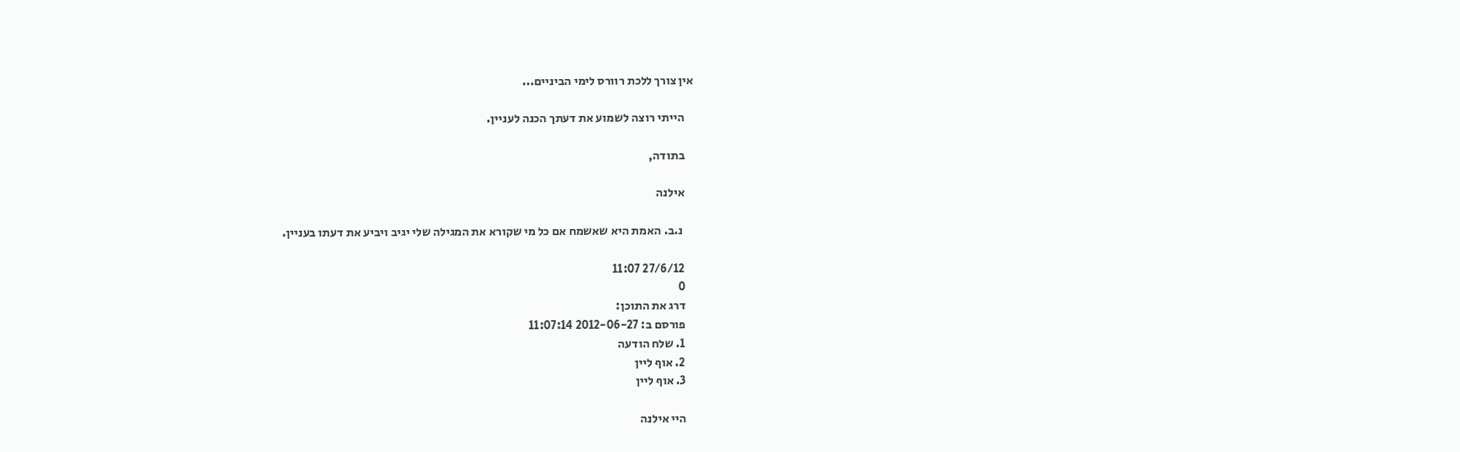אין צורך ללכת רוורס לימי הביניים...

    הייתי רוצה לשמוע את דעתך הכנה לעניין.

    בתודה,

    אילנה

     נ.ב. האמת היא שאשמח אם כל מי שקורא את המגילה שלי יגיב ויביע את דעתו בעניין.

    27/6/12 11:07
    0
    דרג את התוכן:
    פורסם ב: 2012-06-27 11:07:14
    1. שלח הודעה
    2. אוף ליין
    3. אוף ליין

    היי אילנה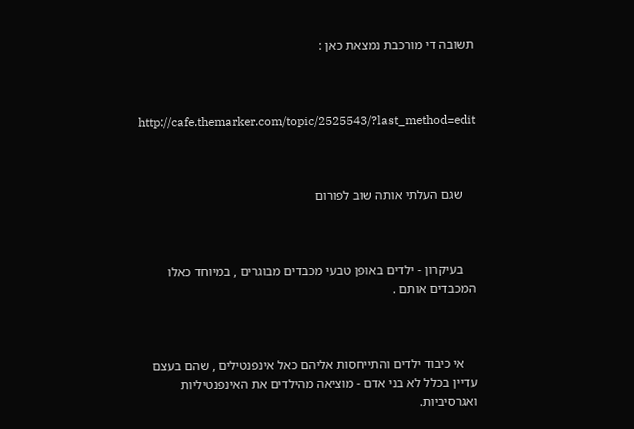תשובה די מורכבת נמצאת כאן :



    http://cafe.themarker.com/topic/2525543/?last_method=edit



    שגם העלתי אותה שוב לפורום



    בעיקרון - ילדים באופן טבעי מכבדים מבוגרים , במיוחד כאלו המכבדים אותם .



    אי כיבוד ילדים והתייחסות אליהם כאל אינפנטילים , שהם בעצם עדיין בכלל לא בני אדם - מוציאה מהילדים את האינפנטיליות ואגרסיביות.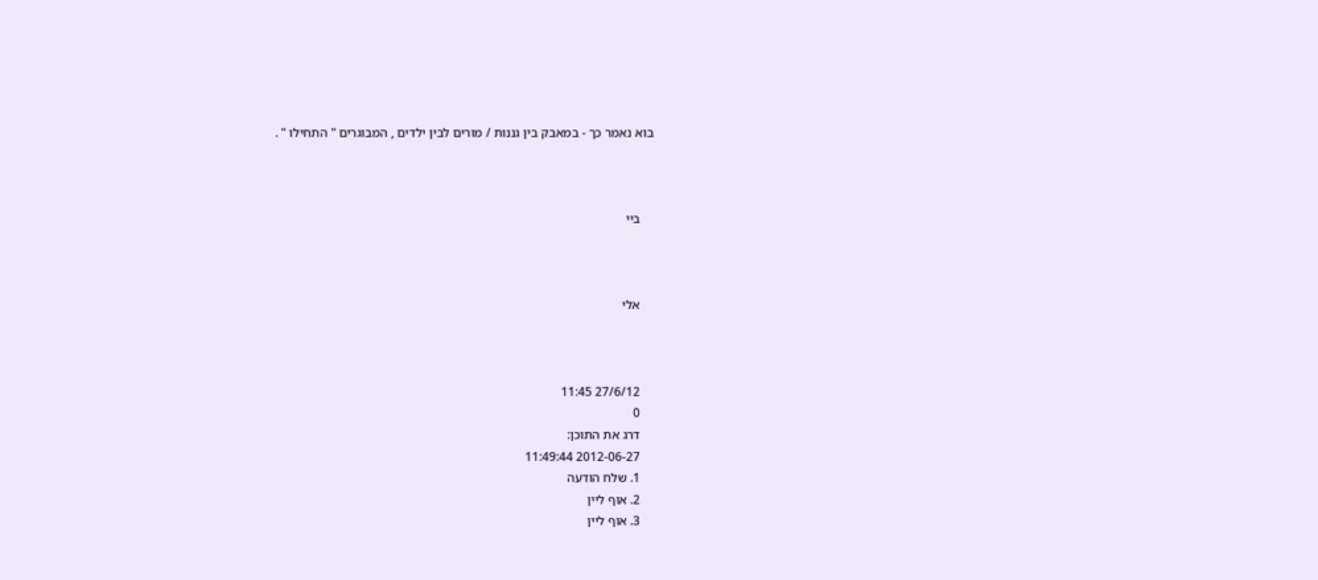בוא נאמר כך - במאבק בין גננות / מורים לבין ילדים , המבוגרים " התחילו " .



    ביי



    אלי



    27/6/12 11:45
    0
    דרג את התוכן:
    2012-06-27 11:49:44
    1. שלח הודעה
    2. אוף ליין
    3. אוף ליין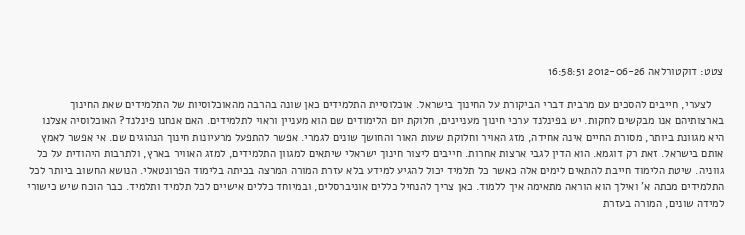צטט: דוקטורלאה 2012-06-26 16:58:51

    לצערי, חייבים להסכים עם מרבית דברי הביקורת על החינוך בישראל. אוכלוסיית התלמידים כאן שונה בהרבה מהאוכלוסיות של התלמידים שאת החינוך בארצותיהם אנו מבקשים לחקות. יש בפינלנד ערכי חינוך מעניינים, חלוקת יום הלימודים שם הוא מעניין וראוי לתלמידים. האם אנחנו פינלנד? האוכלוסיה אצלנו היא מגוונת ביותר, מסורת החיים אינה אחידה, מזג האויר וחלוקת שעות האור והחושך שונים לגמרי. אפשר להתפעל מרעיונות חינוך הנהוגים שם. אי אפשר לאמץ אותם בישראל. זאת רק דוגמא. הוא הדין לגבי ארצות אחרות. חייבים ליצור חינוך ישראלי שיתאים למגוון התלמידים, למזג האוויר בארץ, ולתרבות היהודית על כל גווניה. שיטת הלימוד חייבת להתאים לימים אלה כאשר כל תלמיד יכול להגיע למידע בלא עזרת המורה המרצה בכיתה בלימוד הפרונטאלי. הנושא החשוב ביותר לכל התלמידים מכתה א' ואילך הוא הוראה מתאימה איך ללמוד. כאן צריך להנחיל כללים אוניברסלים, ובמיוחד כללים אישיים לכל תלמיד ותלמיד. כבר הוכח שיש כישורי למידה שונים, המורה בעזרת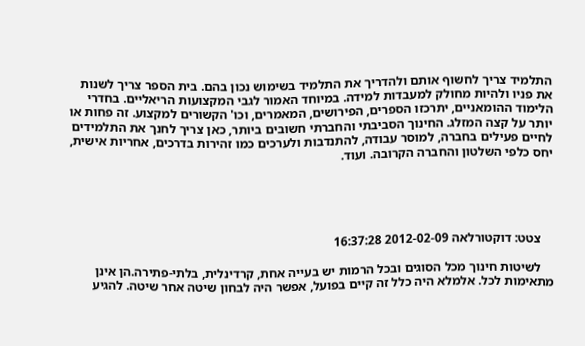התלמיד צריך לחשוף אותם ולהדריך את התלמיד בשימוש נכון בהם. בית הספר צריך לשנות את פניו ולהיות מחולק למעבדות למידה. במיוחד האמור לגבי המקצועות הריאליים. בחדרי הלימוד ההומאניים, יתרכזו הספרים, הפירושים, המאמרים, וכו' הקשורים למקצוע. זה פחות או יותר על קצה המזלג. החינוך הסביבתי והחברתי חשובים ביותר, כאן צריך לחנך את התלמידים לחיים פעילים בחברה, למוסר עבודה, להתנדבות ולערכים כמו זהירות בדרכים, אחריות אישית, יחס כלפי השלטון והחברה הקרובה. ועוד.





    צטט: דוקטורלאה 2012-02-09 16:37:28

    לשיטות חינוך מכל הסוגים ובכל הרמות יש בעייה אחת, קרדינלית, בלתי-פתירה.הן אינן מתאימות לכל. אלמלא היה כלל זה קיים בפועל, אפשר היה לבחון שיטה אחר שיטה. להגיע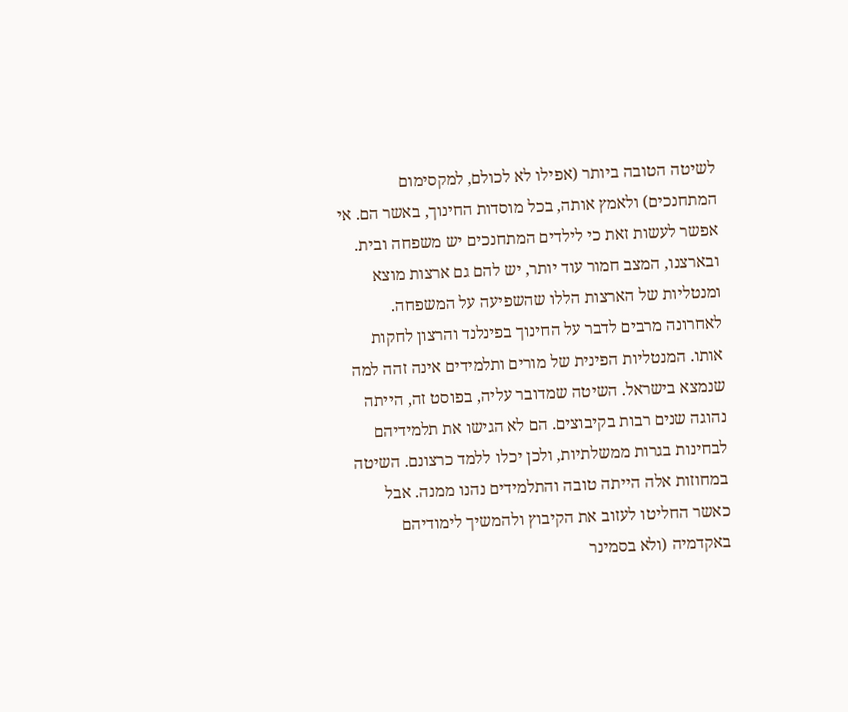לשיטה הטובה ביותר (אפילו לא לכולם, למקסימום המתחנכים) ולאמץ אותה, בכל מוסדות החינוך, באשר הם. אי אפשר לעשות זאת כי לילדים המתחנכים יש משפחה ובית. ובארצנו, המצב חמור עוד יותר, יש להם גם ארצות מוצא ומנטליות של הארצות הללו שהשפיעה על המשפחה. לאחרונה מרבים לדבר על החינוך בפינלנד והרצון לחקות אותו. המנטליות הפינית של מורים ותלמידים אינה זהה למה שנמצא בישראל. השיטה שמדובר עליה, בפוסט זה, הייתה נהוגה שנים רבות בקיבוצים. הם לא הגישו את תלמידיהם לבחינות בגרות ממשלתיות, ולכן יכלו ללמד כרצונם. השיטה במחוזות אלה הייתה טובה והתלמידים נהנו ממנה. אבל כאשר החליטו לעזוב את הקיבוץ ולהמשיך לימודיהם באקדמיה (ולא בסמינר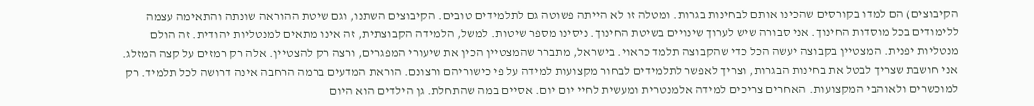הקיבוצים) הם למדו בקורסים שהכינו אותם לבחינות בגרות. ומטלה זו לא הייתה פשוטה גם לתלמידים טובים. הקיבוצים השתנו, וגם שיטת ההוראה שונתה והתאימה עצמה ללימודים בכל מוסדות החינוך. אני סבורה שיש לערוך שינויים בשיטת החינוך. ניסינו מספר שיטות. למשל, הלמידה הקבוצתית, זה אינו מתאים למנטליות יהודית. זה הולם מנטליות יפנית. המצטיין בקבוצה יעשה הכל כדי שהקבוצה תלמד כראוי. בישראל, מתברר שהמצטיין הכין את שיעורי המפגרים, ורצה רק להצטיין. אלה רק רמזים על קצה המזלג. אני חושבת שצריך לבטל את בחינות הבגרות, וצריך לאפשר לתלמידים לבחור מקצועות למידה על פי כישוריהם ורצונם. הוראת המדעים ברמה הרחבה אינה דרושה לכל תלמיד. רק למוכשרים ולאוהבי המקצועות. האחרים צריכים למידה אלמנטרית ומעשית לחיי יום יום. אסיים במה שהתחלת. גן הילדים הוא היום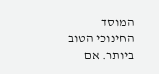המוסד החינוכי הטוב ביותר. אם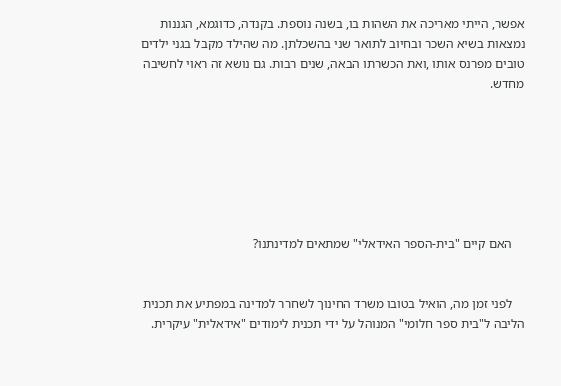אפשר, הייתי מאריכה את השהות בו, בשנה נוספת. בקנדה, כדוגמא, הגננות נמצאות בשיא השכר ובחיוב לתואר שני בהשכלתן. מה שהילד מקבל בגני ילדים טובים מפרנס אותו ,ואת הכשרתו הבאה, שנים רבות. גם נושא זה ראוי לחשיבה מחדש.







    האם קיים "בית-הספר האידאלי" שמתאים למדינתנו?


    לפני זמן מה, הואיל בטובו משרד החינוך לשחרר למדינה במפתיע את תכנית הליבה ל"בית ספר חלומי" המנוהל על ידי תכנית לימודים "אידאלית" עיקרית.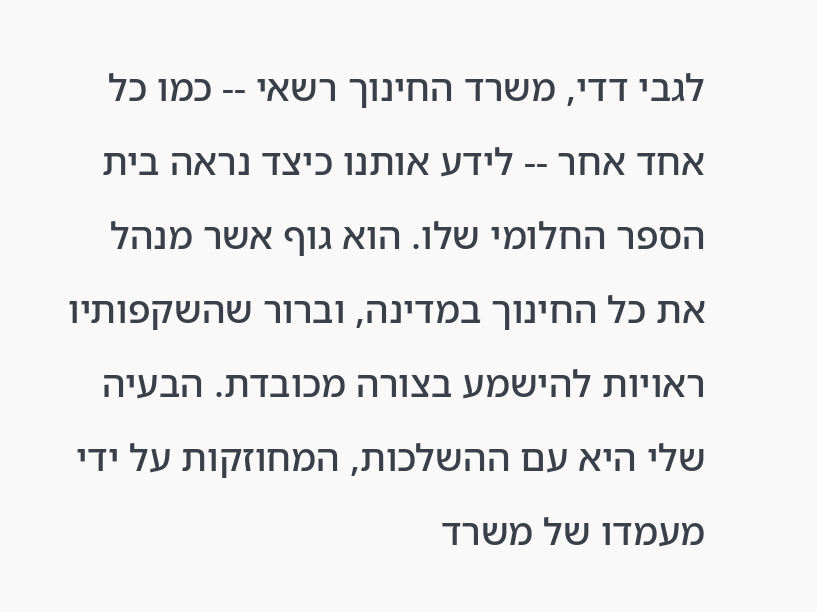לגבי דדי, משרד החינוך רשאי -- כמו כל אחד אחר -- לידע אותנו כיצד נראה בית הספר החלומי שלו. הוא גוף אשר מנהל את כל החינוך במדינה, וברור שהשקפותיו ראויות להישמע בצורה מכובדת. הבעיה שלי היא עם ההשלכות, המחוזקות על ידי מעמדו של משרד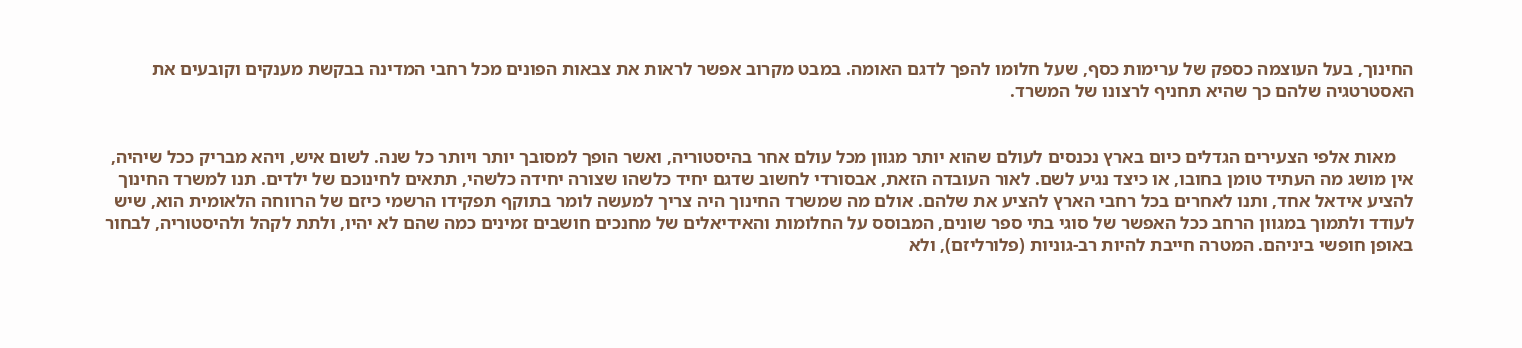החינוך, בעל העוצמה כספק של ערימות כסף, שעל חלומו להפך לדגם האומה. במבט מקרוב אפשר לראות את צבאות הפונים מכל רחבי המדינה בבקשת מענקים וקובעים את האסטרטגיה שלהם כך שהיא תחניף לרצונו של המשרד.


    מאות אלפי הצעירים הגדלים כיום בארץ נכנסים לעולם שהוא יותר מגוון מכל עולם אחר בהיסטוריה, ואשר הופך למסובך יותר ויותר כל שנה. לשום איש, ויהא מבריק ככל שיהיה, אין מושג מה העתיד טומן בחובו, או כיצד נגיע לשם. לאור העובדה הזאת, אבסורדי לחשוב שדגם יחיד כלשהו שצורה יחידה כלשהי, תתאים לחינוכם של ילדים. תנו למשרד החינוך להציע אידאל אחד, ותנו לאחרים בכל רחבי הארץ להציע את שלהם. אולם מה שמשרד החינוך היה צריך למעשה לומר בתוקף תפקידו הרשמי כיזם של הרווחה הלאומית הוא, שיש לעודד ולתמוך במגוון הרחב ככל האפשר של סוגי בתי ספר שונים, המבוסס על החלומות והאידיאלים של מחנכים חושבים זמינים כמה שהם לא יהיו, ולתת לקהל ולהיסטוריה, לבחור באופן חופשי ביניהם. המטרה חייבת להיות רב-גוניות (פלורליזם), ולא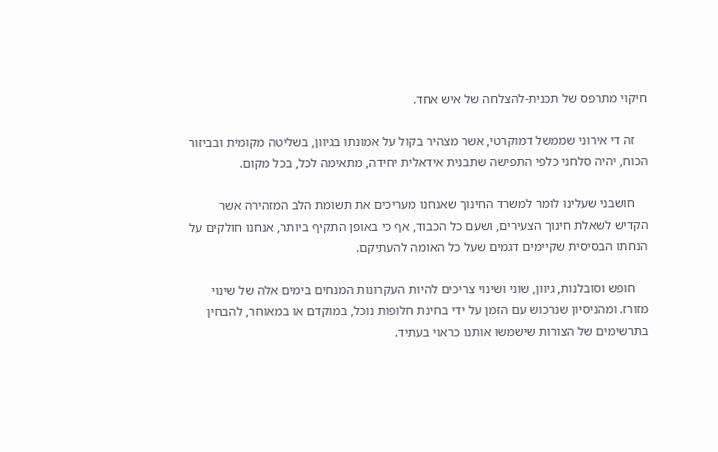חיקוי מתרפס של תכנית-להצלחה של איש אחד.

    זה די אירוני שממשל דמוקרטי, אשר מצהיר בקול על אמונתו בגיוון, בשליטה מקומית ובביזור הכוח, יהיה סלחני כלפי התפישה שתבנית אידאלית יחידה, מתאימה לכל, בכל מקום.

    חושבני שעלינו לומר למשרד החינוך שאנחנו מעריכים את תשומת הלב המזהירה אשר הקדיש לשאלת חינוך הצעירים, ושעם כל הכבוד, אף כי באופן התקיף ביותר, אנחנו חולקים על הנחתו הבסיסית שקיימים דגמים שעל כל האומה להעתיקם.

    חופש וסובלנות, גיוון, שוני ושינוי צריכים להיות העקרונות המנחים בימים אלה של שינוי מזורז. ומהניסיון שנרכוש עם הזמן על ידי בחינת חלופות נוכל, במוקדם או במאוחר, להבחין בתרשימים של הצורות שישמשו אותנו כראוי בעתיד.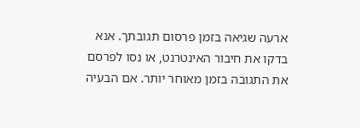ארעה שגיאה בזמן פרסום תגובתך. אנא בדקו את חיבור האינטרנט, או נסו לפרסם את התגובה בזמן מאוחר יותר. אם הבעיה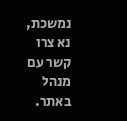נמשכת, נא צרו קשר עם מנהל באתר.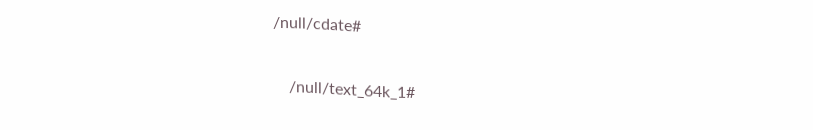/null/cdate#

    /null/text_64k_1#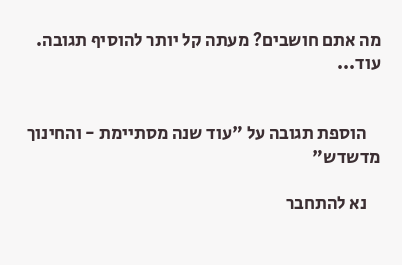מה אתם חושבים? מעתה קל יותר להוסיף תגובה. עוד...


    הוספת תגובה על "עוד שנה מסתיימת - והחינוך מדשדש"

    נא להתחבר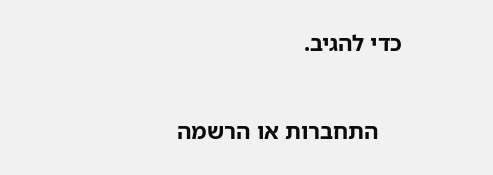כדי להגיב.

    התחברות או הרשמה